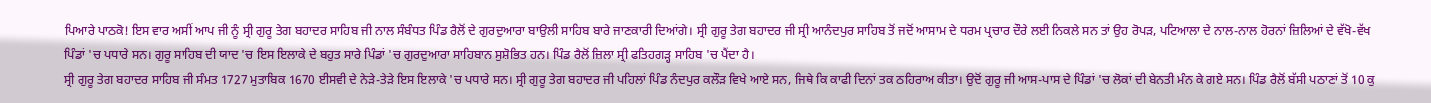ਪਿਆਰੇ ਪਾਠਕੋ! ਇਸ ਵਾਰ ਅਸੀਂ ਆਪ ਜੀ ਨੂੰ ਸ੍ਰੀ ਗੁਰੂ ਤੇਗ ਬਹਾਦਰ ਸਾਹਿਬ ਜੀ ਨਾਲ ਸੰਬੰਧਤ ਪਿੰਡ ਰੈਲੋਂ ਦੇ ਗੁਰਦੁਆਰਾ ਬਾਉਲੀ ਸਾਹਿਬ ਬਾਰੇ ਜਾਣਕਾਰੀ ਦਿਆਂਗੇ। ਸ੍ਰੀ ਗੁਰੂ ਤੇਗ ਬਹਾਦਰ ਜੀ ਸ੍ਰੀ ਆਨੰਦਪੁਰ ਸਾਹਿਬ ਤੋਂ ਜਦੋਂ ਆਸਾਮ ਦੇ ਧਰਮ ਪ੍ਰਚਾਰ ਦੌਰੇ ਲਈ ਨਿਕਲੇ ਸਨ ਤਾਂ ਉਹ ਰੋਪੜ, ਪਟਿਆਲਾ ਦੇ ਨਾਲ-ਨਾਲ ਹੋਰਨਾਂ ਜ਼ਿਲਿਆਂ ਦੇ ਵੱਖੋ-ਵੱਖ ਪਿੰਡਾਂ 'ਚ ਪਧਾਰੇ ਸਨ। ਗੁਰੂ ਸਾਹਿਬ ਦੀ ਯਾਦ 'ਚ ਇਸ ਇਲਾਕੇ ਦੇ ਬਹੁਤ ਸਾਰੇ ਪਿੰਡਾਂ 'ਚ ਗੁਰਦੁਆਰਾ ਸਾਹਿਬਾਨ ਸੁਸ਼ੋਭਿਤ ਹਨ। ਪਿੰਡ ਰੈਲੋਂ ਜ਼ਿਲਾ ਸ੍ਰੀ ਫਤਿਹਗੜ੍ਹ ਸਾਹਿਬ 'ਚ ਪੈਂਦਾ ਹੈ।
ਸ੍ਰੀ ਗੁਰੂ ਤੇਗ ਬਹਾਦਰ ਸਾਹਿਬ ਜੀ ਸੰਮਤ 1727 ਮੁਤਾਬਿਕ 1670 ਈਸਵੀ ਦੇ ਨੇੜੇ-ਤੇੜੇ ਇਸ ਇਲਾਕੇ 'ਚ ਪਧਾਰੇ ਸਨ। ਸ੍ਰੀ ਗੁਰੂ ਤੇਗ ਬਹਾਦਰ ਜੀ ਪਹਿਲਾਂ ਪਿੰਡ ਨੰਦਪੁਰ ਕਲੌੜ ਵਿਖੇ ਆਏ ਸਨ, ਜਿਥੇ ਕਿ ਕਾਫੀ ਦਿਨਾਂ ਤਕ ਠਹਿਰਾਅ ਕੀਤਾ। ਉਦੋਂ ਗੁਰੂ ਜੀ ਆਸ-ਪਾਸ ਦੇ ਪਿੰਡਾਂ 'ਚ ਲੋਕਾਂ ਦੀ ਬੇਨਤੀ ਮੰਨ ਕੇ ਗਏ ਸਨ। ਪਿੰਡ ਰੈਲੋਂ ਬੱਸੀ ਪਠਾਣਾਂ ਤੋਂ 10 ਕੁ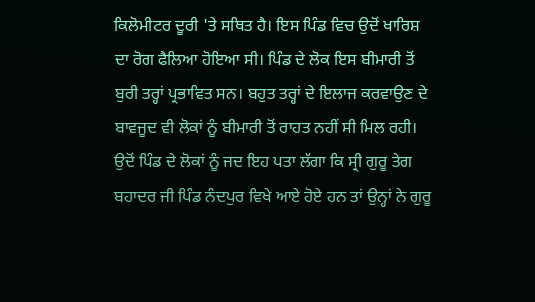ਕਿਲੋਮੀਟਰ ਦੂਰੀ 'ਤੇ ਸਥਿਤ ਹੈ। ਇਸ ਪਿੰਡ ਵਿਚ ਉਦੋਂ ਖਾਰਿਸ਼ ਦਾ ਰੋਗ ਫੈਲਿਆ ਹੋਇਆ ਸੀ। ਪਿੰਡ ਦੇ ਲੋਕ ਇਸ ਬੀਮਾਰੀ ਤੋਂ ਬੁਰੀ ਤਰ੍ਹਾਂ ਪ੍ਰਭਾਵਿਤ ਸਨ। ਬਹੁਤ ਤਰ੍ਹਾਂ ਦੇ ਇਲਾਜ ਕਰਵਾਉਣ ਦੇ ਬਾਵਜੂਦ ਵੀ ਲੋਕਾਂ ਨੂੰ ਬੀਮਾਰੀ ਤੋਂ ਰਾਹਤ ਨਹੀਂ ਸੀ ਮਿਲ ਰਹੀ। ਉਦੋਂ ਪਿੰਡ ਦੇ ਲੋਕਾਂ ਨੂੰ ਜਦ ਇਹ ਪਤਾ ਲੱਗਾ ਕਿ ਸ੍ਰੀ ਗੁਰੂ ਤੇਗ ਬਹਾਦਰ ਜੀ ਪਿੰਡ ਨੰਦਪੁਰ ਵਿਖੇ ਆਏ ਹੋਏ ਹਨ ਤਾਂ ਉਨ੍ਹਾਂ ਨੇ ਗੁਰੂ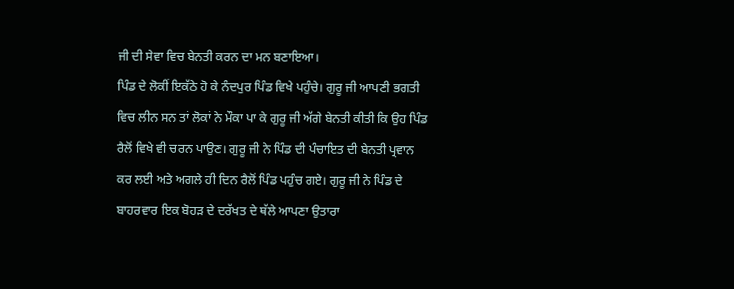ਜੀ ਦੀ ਸੇਵਾ ਵਿਚ ਬੇਨਤੀ ਕਰਨ ਦਾ ਮਨ ਬਣਾਇਆ।
ਪਿੰਡ ਦੇ ਲੋਕੀਂ ਇਕੱਠੇ ਹੋ ਕੇ ਨੰਦਪੁਰ ਪਿੰਡ ਵਿਖੇ ਪਹੁੰਚੇ। ਗੁਰੂ ਜੀ ਆਪਣੀ ਭਗਤੀ ਵਿਚ ਲੀਨ ਸਨ ਤਾਂ ਲੋਕਾਂ ਨੇ ਮੌਕਾ ਪਾ ਕੇ ਗੁਰੂ ਜੀ ਅੱਗੇ ਬੇਨਤੀ ਕੀਤੀ ਕਿ ਉਹ ਪਿੰਡ ਰੈਲੋਂ ਵਿਖੇ ਵੀ ਚਰਨ ਪਾਉਣ। ਗੁਰੂ ਜੀ ਨੇ ਪਿੰਡ ਦੀ ਪੰਚਾਇਤ ਦੀ ਬੇਨਤੀ ਪ੍ਰਵਾਨ ਕਰ ਲਈ ਅਤੇ ਅਗਲੇ ਹੀ ਦਿਨ ਰੈਲੋਂ ਪਿੰਡ ਪਹੁੰਚ ਗਏ। ਗੁਰੂ ਜੀ ਨੇ ਪਿੰਡ ਦੇ ਬਾਹਰਵਾਰ ਇਕ ਬੋਹੜ ਦੇ ਦਰੱਖਤ ਦੇ ਥੱਲੇ ਆਪਣਾ ਉਤਾਰਾ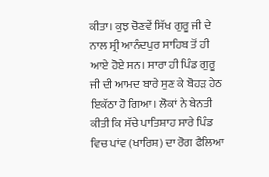ਕੀਤਾ। ਕੁਝ ਚੋਣਵੇਂ ਸਿੱਖ ਗੁਰੂ ਜੀ ਦੇ ਨਾਲ ਸ੍ਰੀ ਆਨੰਦਪੁਰ ਸਾਹਿਬ ਤੋਂ ਹੀ ਆਏ ਹੋਏ ਸਨ। ਸਾਰਾ ਹੀ ਪਿੰਡ ਗੁਰੂ ਜੀ ਦੀ ਆਮਦ ਬਾਰੇ ਸੁਣ ਕੇ ਬੋਹੜ ਹੇਠ ਇਕੱਠਾ ਹੋ ਗਿਆ। ਲੋਕਾਂ ਨੇ ਬੇਨਤੀ ਕੀਤੀ ਕਿ ਸੱਚੇ ਪਾਤਿਸ਼ਾਹ ਸਾਰੇ ਪਿੰਡ ਵਿਚ ਪਾਂਵ (ਖਾਰਿਸ਼) ਦਾ ਰੋਗ ਫੈਲਿਆ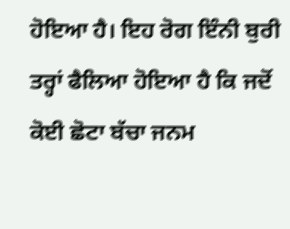ਹੋਇਆ ਹੈ। ਇਹ ਰੋਗ ਇੰਨੀ ਬੁਰੀ ਤਰ੍ਹਾਂ ਫੈਲਿਆ ਹੋਇਆ ਹੈ ਕਿ ਜਦੋਂ ਕੋਈ ਛੋਟਾ ਬੱਚਾ ਜਨਮ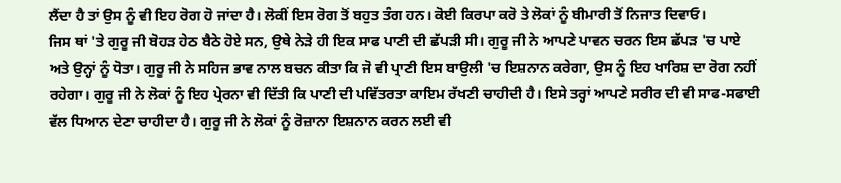ਲੈਂਦਾ ਹੈ ਤਾਂ ਉਸ ਨੂੰ ਵੀ ਇਹ ਰੋਗ ਹੋ ਜਾਂਦਾ ਹੈ। ਲੋਕੀਂ ਇਸ ਰੋਗ ਤੋਂ ਬਹੁਤ ਤੰਗ ਹਨ। ਕੋਈ ਕਿਰਪਾ ਕਰੋ ਤੇ ਲੋਕਾਂ ਨੂੰ ਬੀਮਾਰੀ ਤੋਂ ਨਿਜਾਤ ਦਿਵਾਓ।
ਜਿਸ ਥਾਂ 'ਤੇ ਗੁਰੂ ਜੀ ਬੋਹੜ ਹੇਠ ਬੈਠੇ ਹੋਏ ਸਨ, ਉਥੇ ਨੇੜੇ ਹੀ ਇਕ ਸਾਫ ਪਾਣੀ ਦੀ ਛੱਪੜੀ ਸੀ। ਗੁਰੂ ਜੀ ਨੇ ਆਪਣੇ ਪਾਵਨ ਚਰਨ ਇਸ ਛੱਪੜ 'ਚ ਪਾਏ ਅਤੇ ਉਨ੍ਹਾਂ ਨੂੰ ਧੋਤਾ। ਗੁਰੂ ਜੀ ਨੇ ਸਹਿਜ ਭਾਵ ਨਾਲ ਬਚਨ ਕੀਤਾ ਕਿ ਜੋ ਵੀ ਪ੍ਰਾਣੀ ਇਸ ਬਾਉਲੀ 'ਚ ਇਸ਼ਨਾਨ ਕਰੇਗਾ, ਉਸ ਨੂੰ ਇਹ ਖਾਰਿਸ਼ ਦਾ ਰੋਗ ਨਹੀਂ ਰਹੇਗਾ। ਗੁਰੂ ਜੀ ਨੇ ਲੋਕਾਂ ਨੂੰ ਇਹ ਪ੍ਰੇਰਨਾ ਵੀ ਦਿੱਤੀ ਕਿ ਪਾਣੀ ਦੀ ਪਵਿੱਤਰਤਾ ਕਾਇਮ ਰੱਖਣੀ ਚਾਹੀਦੀ ਹੈ। ਇਸੇ ਤਰ੍ਹਾਂ ਆਪਣੇ ਸਰੀਰ ਦੀ ਵੀ ਸਾਫ-ਸਫਾਈ ਵੱਲ ਧਿਆਨ ਦੇਣਾ ਚਾਹੀਦਾ ਹੈ। ਗੁਰੂ ਜੀ ਨੇ ਲੋਕਾਂ ਨੂੰ ਰੋਜ਼ਾਨਾ ਇਸ਼ਨਾਨ ਕਰਨ ਲਈ ਵੀ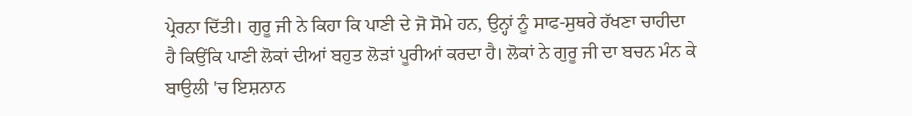ਪ੍ਰੇਰਨਾ ਦਿੱਤੀ। ਗੁਰੂ ਜੀ ਨੇ ਕਿਹਾ ਕਿ ਪਾਣੀ ਦੇ ਜੋ ਸੋਮੇ ਹਨ, ਉਨ੍ਹਾਂ ਨੂੰ ਸਾਫ-ਸੁਥਰੇ ਰੱਖਣਾ ਚਾਹੀਦਾ ਹੈ ਕਿਉਂਕਿ ਪਾਣੀ ਲੋਕਾਂ ਦੀਆਂ ਬਹੁਤ ਲੋੜਾਂ ਪੂਰੀਆਂ ਕਰਦਾ ਹੈ। ਲੋਕਾਂ ਨੇ ਗੁਰੂ ਜੀ ਦਾ ਬਚਨ ਮੰਨ ਕੇ ਬਾਉਲੀ 'ਚ ਇਸ਼ਨਾਨ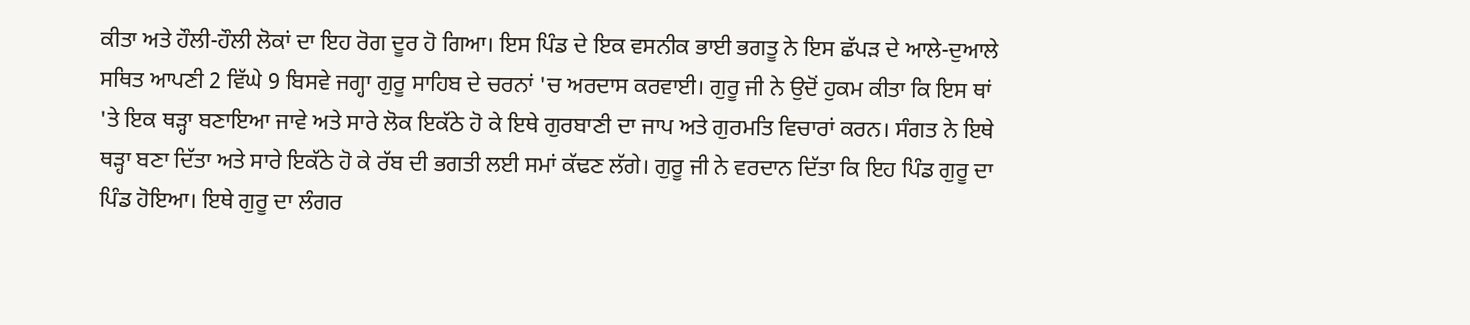ਕੀਤਾ ਅਤੇ ਹੌਲੀ-ਹੌਲੀ ਲੋਕਾਂ ਦਾ ਇਹ ਰੋਗ ਦੂਰ ਹੋ ਗਿਆ। ਇਸ ਪਿੰਡ ਦੇ ਇਕ ਵਸਨੀਕ ਭਾਈ ਭਗਤੂ ਨੇ ਇਸ ਛੱਪੜ ਦੇ ਆਲੇ-ਦੁਆਲੇ ਸਥਿਤ ਆਪਣੀ 2 ਵਿੱਘੇ 9 ਬਿਸਵੇ ਜਗ੍ਹਾ ਗੁਰੂ ਸਾਹਿਬ ਦੇ ਚਰਨਾਂ 'ਚ ਅਰਦਾਸ ਕਰਵਾਈ। ਗੁਰੂ ਜੀ ਨੇ ਉਦੋਂ ਹੁਕਮ ਕੀਤਾ ਕਿ ਇਸ ਥਾਂ 'ਤੇ ਇਕ ਥੜ੍ਹਾ ਬਣਾਇਆ ਜਾਵੇ ਅਤੇ ਸਾਰੇ ਲੋਕ ਇਕੱਠੇ ਹੋ ਕੇ ਇਥੇ ਗੁਰਬਾਣੀ ਦਾ ਜਾਪ ਅਤੇ ਗੁਰਮਤਿ ਵਿਚਾਰਾਂ ਕਰਨ। ਸੰਗਤ ਨੇ ਇਥੇ ਥੜ੍ਹਾ ਬਣਾ ਦਿੱਤਾ ਅਤੇ ਸਾਰੇ ਇਕੱਠੇ ਹੋ ਕੇ ਰੱਬ ਦੀ ਭਗਤੀ ਲਈ ਸਮਾਂ ਕੱਢਣ ਲੱਗੇ। ਗੁਰੂ ਜੀ ਨੇ ਵਰਦਾਨ ਦਿੱਤਾ ਕਿ ਇਹ ਪਿੰਡ ਗੁਰੂ ਦਾ ਪਿੰਡ ਹੋਇਆ। ਇਥੇ ਗੁਰੂ ਦਾ ਲੰਗਰ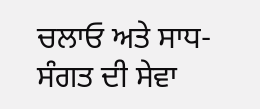ਚਲਾਓ ਅਤੇ ਸਾਧ-ਸੰਗਤ ਦੀ ਸੇਵਾ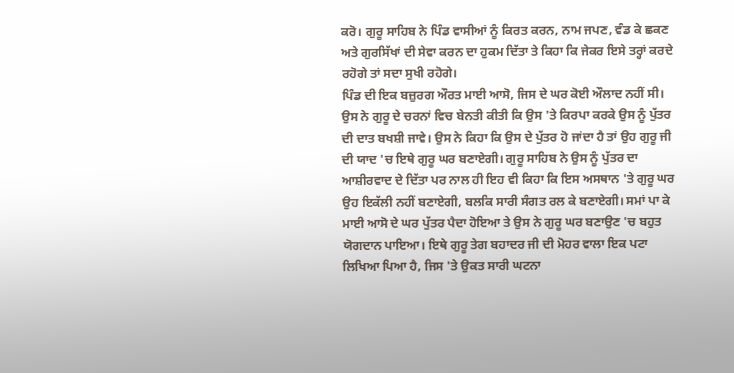ਕਰੋ। ਗੁਰੂ ਸਾਹਿਬ ਨੇ ਪਿੰਡ ਵਾਸੀਆਂ ਨੂੰ ਕਿਰਤ ਕਰਨ, ਨਾਮ ਜਪਣ, ਵੰਡ ਕੇ ਛਕਣ ਅਤੇ ਗੁਰਸਿੱਖਾਂ ਦੀ ਸੇਵਾ ਕਰਨ ਦਾ ਹੁਕਮ ਦਿੱਤਾ ਤੇ ਕਿਹਾ ਕਿ ਜੇਕਰ ਇਸੇ ਤਰ੍ਹਾਂ ਕਰਦੇ ਰਹੋਗੇ ਤਾਂ ਸਦਾ ਸੁਖੀ ਰਹੋਗੇ।
ਪਿੰਡ ਦੀ ਇਕ ਬਜ਼ੁਰਗ ਔਰਤ ਮਾਈ ਆਸੋ, ਜਿਸ ਦੇ ਘਰ ਕੋਈ ਔਲਾਦ ਨਹੀਂ ਸੀ। ਉਸ ਨੇ ਗੁਰੂ ਦੇ ਚਰਨਾਂ ਵਿਚ ਬੇਨਤੀ ਕੀਤੀ ਕਿ ਉਸ 'ਤੇ ਕਿਰਪਾ ਕਰਕੇ ਉਸ ਨੂੰ ਪੁੱਤਰ ਦੀ ਦਾਤ ਬਖਸ਼ੀ ਜਾਵੇ। ਉਸ ਨੇ ਕਿਹਾ ਕਿ ਉਸ ਦੇ ਪੁੱਤਰ ਹੋ ਜਾਂਦਾ ਹੈ ਤਾਂ ਉਹ ਗੁਰੂ ਜੀ ਦੀ ਯਾਦ 'ਚ ਇਥੇ ਗੁਰੂ ਘਰ ਬਣਾਏਗੀ। ਗੁਰੂ ਸਾਹਿਬ ਨੇ ਉਸ ਨੂੰ ਪੁੱਤਰ ਦਾ ਆਸ਼ੀਰਵਾਦ ਦੇ ਦਿੱਤਾ ਪਰ ਨਾਲ ਹੀ ਇਹ ਵੀ ਕਿਹਾ ਕਿ ਇਸ ਅਸਥਾਨ 'ਤੇ ਗੁਰੂ ਘਰ ਉਹ ਇਕੱਲੀ ਨਹੀਂ ਬਣਾਏਗੀ, ਬਲਕਿ ਸਾਰੀ ਸੰਗਤ ਰਲ ਕੇ ਬਣਾਏਗੀ। ਸਮਾਂ ਪਾ ਕੇ ਮਾਈ ਆਸੋ ਦੇ ਘਰ ਪੁੱਤਰ ਪੈਦਾ ਹੋਇਆ ਤੇ ਉਸ ਨੇ ਗੁਰੂ ਘਰ ਬਣਾਉਣ 'ਚ ਬਹੁਤ ਯੋਗਦਾਨ ਪਾਇਆ। ਇਥੇ ਗੁਰੂ ਤੇਗ ਬਹਾਦਰ ਜੀ ਦੀ ਮੋਹਰ ਵਾਲਾ ਇਕ ਪਟਾ ਲਿਖਿਆ ਪਿਆ ਹੈ, ਜਿਸ 'ਤੇ ਉਕਤ ਸਾਰੀ ਘਟਨਾ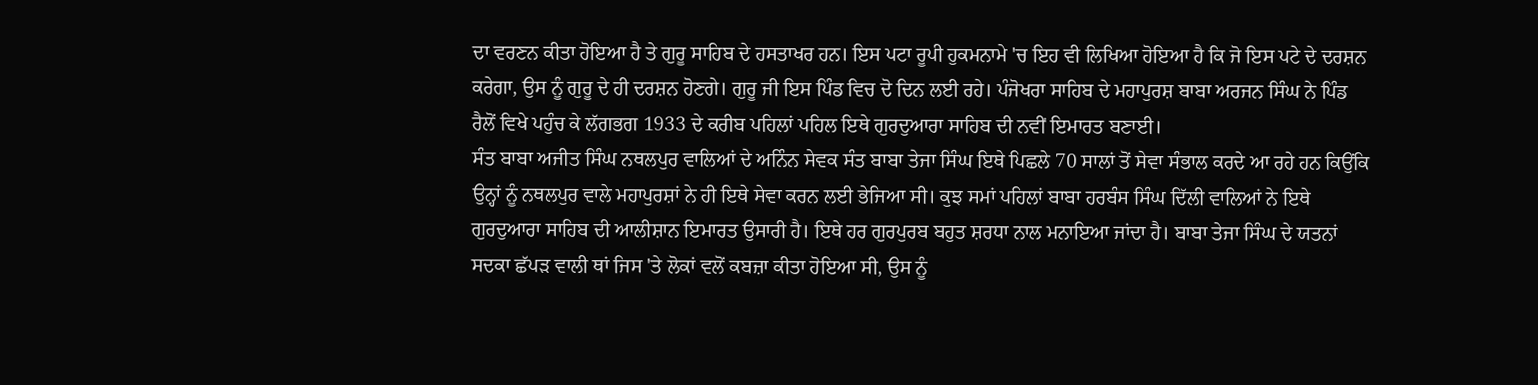ਦਾ ਵਰਣਨ ਕੀਤਾ ਹੋਇਆ ਹੈ ਤੇ ਗੁਰੂ ਸਾਹਿਬ ਦੇ ਹਸਤਾਖਰ ਹਨ। ਇਸ ਪਟਾ ਰੂਪੀ ਹੁਕਮਨਾਮੇ 'ਚ ਇਹ ਵੀ ਲਿਖਿਆ ਹੋਇਆ ਹੈ ਕਿ ਜੋ ਇਸ ਪਟੇ ਦੇ ਦਰਸ਼ਨ ਕਰੇਗਾ, ਉਸ ਨੂੰ ਗੁਰੂ ਦੇ ਹੀ ਦਰਸ਼ਨ ਹੋਣਗੇ। ਗੁਰੂ ਜੀ ਇਸ ਪਿੰਡ ਵਿਚ ਦੋ ਦਿਨ ਲਈ ਰਹੇ। ਪੰਜੋਖਰਾ ਸਾਹਿਬ ਦੇ ਮਹਾਪੁਰਸ਼ ਬਾਬਾ ਅਰਜਨ ਸਿੰਘ ਨੇ ਪਿੰਡ ਰੈਲੋਂ ਵਿਖੇ ਪਹੁੰਚ ਕੇ ਲੱਗਭਗ 1933 ਦੇ ਕਰੀਬ ਪਹਿਲਾਂ ਪਹਿਲ ਇਥੇ ਗੁਰਦੁਆਰਾ ਸਾਹਿਬ ਦੀ ਨਵੀਂ ਇਮਾਰਤ ਬਣਾਈ।
ਸੰਤ ਬਾਬਾ ਅਜੀਤ ਸਿੰਘ ਨਥਲਪੁਰ ਵਾਲਿਆਂ ਦੇ ਅਨਿੰਨ ਸੇਵਕ ਸੰਤ ਬਾਬਾ ਤੇਜਾ ਸਿੰਘ ਇਥੇ ਪਿਛਲੇ 70 ਸਾਲਾਂ ਤੋਂ ਸੇਵਾ ਸੰਭਾਲ ਕਰਦੇ ਆ ਰਹੇ ਹਨ ਕਿਉਂਕਿ ਉਨ੍ਹਾਂ ਨੂੰ ਨਥਲਪੁਰ ਵਾਲੇ ਮਹਾਪੁਰਸ਼ਾਂ ਨੇ ਹੀ ਇਥੇ ਸੇਵਾ ਕਰਨ ਲਈ ਭੇਜਿਆ ਸੀ। ਕੁਝ ਸਮਾਂ ਪਹਿਲਾਂ ਬਾਬਾ ਹਰਬੰਸ ਸਿੰਘ ਦਿੱਲੀ ਵਾਲਿਆਂ ਨੇ ਇਥੇ ਗੁਰਦੁਆਰਾ ਸਾਹਿਬ ਦੀ ਆਲੀਸ਼ਾਨ ਇਮਾਰਤ ਉਸਾਰੀ ਹੈ। ਇਥੇ ਹਰ ਗੁਰਪੁਰਬ ਬਹੁਤ ਸ਼ਰਧਾ ਨਾਲ ਮਨਾਇਆ ਜਾਂਦਾ ਹੈ। ਬਾਬਾ ਤੇਜਾ ਸਿੰਘ ਦੇ ਯਤਨਾਂ ਸਦਕਾ ਛੱਪੜ ਵਾਲੀ ਥਾਂ ਜਿਸ 'ਤੇ ਲੋਕਾਂ ਵਲੋਂ ਕਬਜ਼ਾ ਕੀਤਾ ਹੋਇਆ ਸੀ, ਉਸ ਨੂੰ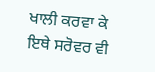ਖਾਲੀ ਕਰਵਾ ਕੇ ਇਥੇ ਸਰੋਵਰ ਵੀ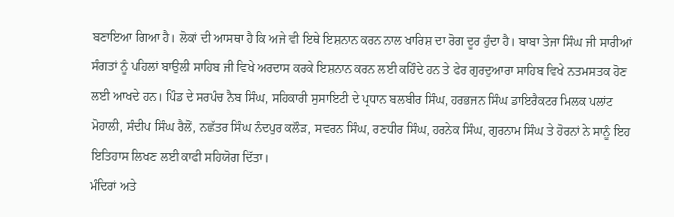ਬਣਾਇਆ ਗਿਆ ਹੈ। ਲੋਕਾਂ ਦੀ ਆਸਥਾ ਹੈ ਕਿ ਅਜੇ ਵੀ ਇਥੇ ਇਸ਼ਨਾਨ ਕਰਨ ਨਾਲ ਖਾਰਿਸ਼ ਦਾ ਰੋਗ ਦੂਰ ਹੁੰਦਾ ਹੈ। ਬਾਬਾ ਤੇਜਾ ਸਿੰਘ ਜੀ ਸਾਰੀਆਂ ਸੰਗਤਾਂ ਨੂੰ ਪਹਿਲਾਂ ਬਾਉਲੀ ਸਾਹਿਬ ਜੀ ਵਿਖੇ ਅਰਦਾਸ ਕਰਕੇ ਇਸ਼ਨਾਨ ਕਰਨ ਲਈ ਕਹਿੰਦੇ ਹਨ ਤੇ ਫੇਰ ਗੁਰਦੁਆਰਾ ਸਾਹਿਬ ਵਿਖੇ ਨਤਮਸਤਕ ਹੋਣ ਲਈ ਆਖਦੇ ਹਨ। ਪਿੰਡ ਦੇ ਸਰਪੰਚ ਨੈਬ ਸਿੰਘ, ਸਹਿਕਾਰੀ ਸੁਸਾਇਟੀ ਦੇ ਪ੍ਰਧਾਨ ਬਲਬੀਰ ਸਿੰਘ, ਹਰਭਜਨ ਸਿੰਘ ਡਾਇਰੈਕਟਰ ਮਿਲਕ ਪਲਾਂਟ ਮੋਹਾਲੀ, ਸੰਦੀਪ ਸਿੰਘ ਰੈਲੋਂ, ਨਛੱਤਰ ਸਿੰਘ ਨੰਦਪੁਰ ਕਲੌੜ, ਸਵਰਨ ਸਿੰਘ, ਰਣਧੀਰ ਸਿੰਘ, ਹਰਨੇਕ ਸਿੰਘ, ਗੁਰਨਾਮ ਸਿੰਘ ਤੇ ਹੋਰਨਾਂ ਨੇ ਸਾਨੂੰ ਇਹ ਇਤਿਹਾਸ ਲਿਖਣ ਲਈ ਕਾਫੀ ਸਹਿਯੋਗ ਦਿੱਤਾ।
ਮੰਦਿਰਾਂ ਅਤੇ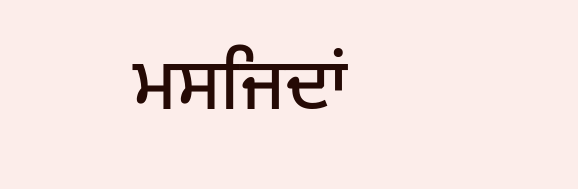ਮਸਜਿਦਾਂ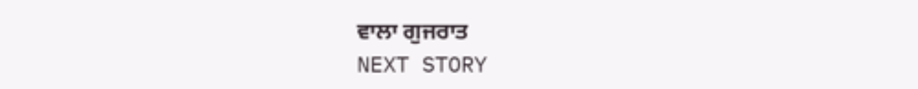ਵਾਲਾ ਗੁਜਰਾਤ
NEXT STORY